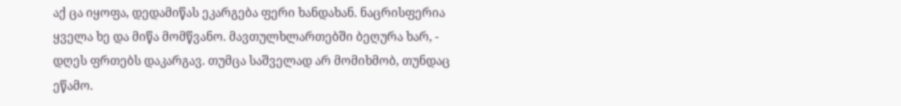აქ ცა იყოფა, დედამიწას ეკარგება ფერი ხანდახან. ნაცრისფერია ყველა ხე და მიწა მომწვანო. მავთულხლართებში ბეღურა ხარ, - დღეს ფრთებს დაკარგავ. თუმცა საშველად არ მომიხმობ, თუნდაც ეწამო.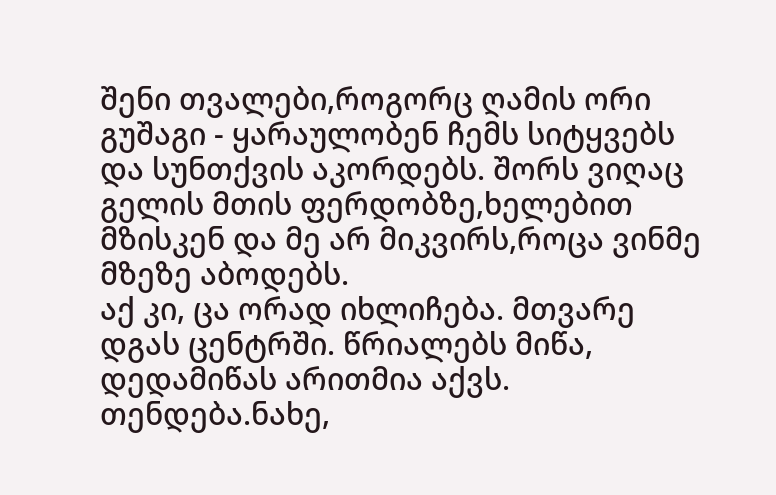შენი თვალები,როგორც ღამის ორი გუშაგი - ყარაულობენ ჩემს სიტყვებს და სუნთქვის აკორდებს. შორს ვიღაც გელის მთის ფერდობზე,ხელებით მზისკენ და მე არ მიკვირს,როცა ვინმე მზეზე აბოდებს.
აქ კი, ცა ორად იხლიჩება. მთვარე დგას ცენტრში. წრიალებს მიწა, დედამიწას არითმია აქვს. თენდება.ნახე,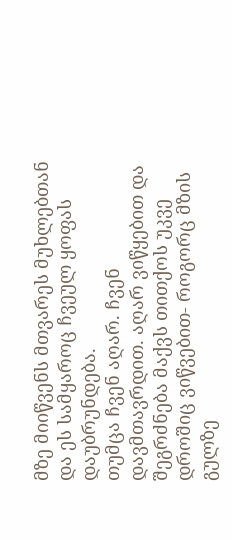მზე მიიწვენს მთვარეს მუხლებთან და ეს სამყაროც ჩვეულ ყოფას დაუბრუნდება.
თუმცა ჩვენ აღარ. ჩვენ დავმთავრდით. აღარ ვიწყებით და შეგრძნება მაქვს თითქოს უკვე დროშიც ვიწვებით- როგორც მზის გულზე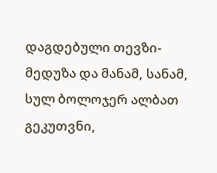დაგდებული თევზი-მედუზა და მანამ, სანამ, სულ ბოლოჯერ ალბათ გეკუთვნი,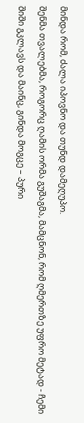მინდა რომ, ძალა იპოვნო და თუნდ დამეღუპო.
შენმა თვალებმა, როგორც ღამის ორმა გუშაგმა, მამცნონ, რომ ღმერთზე უფრო მეტად - ჩემი შიში გკლავს და მაინც, გინდა მოგცე – პური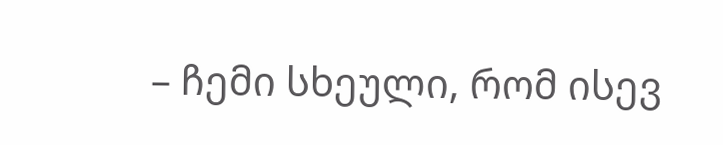– ჩემი სხეული, რომ ისევ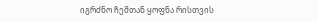იგრძნო ჩემთან ყოფნა რისთვის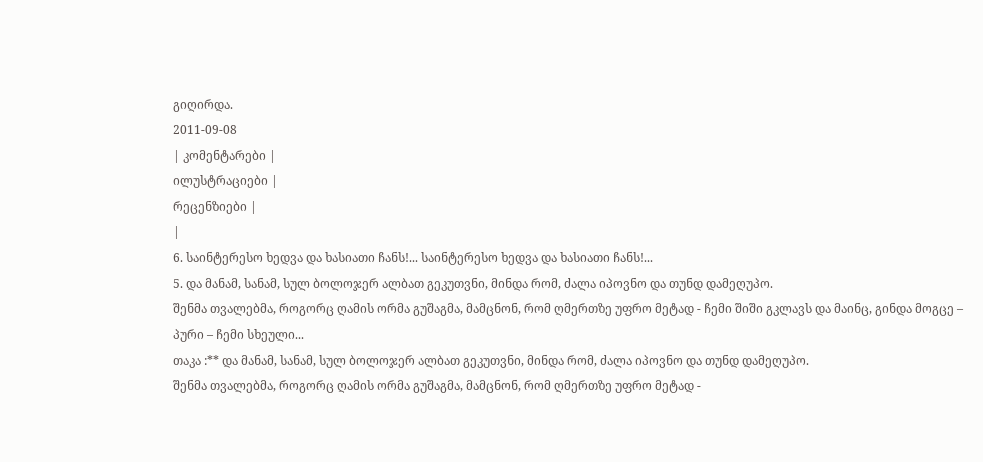გიღირდა.
2011-09-08
| კომენტარები |
ილუსტრაციები |
რეცენზიები |
|
6. საინტერესო ხედვა და ხასიათი ჩანს!... საინტერესო ხედვა და ხასიათი ჩანს!...
5. და მანამ, სანამ, სულ ბოლოჯერ ალბათ გეკუთვნი, მინდა რომ, ძალა იპოვნო და თუნდ დამეღუპო.
შენმა თვალებმა, როგორც ღამის ორმა გუშაგმა, მამცნონ, რომ ღმერთზე უფრო მეტად - ჩემი შიში გკლავს და მაინც, გინდა მოგცე – პური – ჩემი სხეული...
თაკა :** და მანამ, სანამ, სულ ბოლოჯერ ალბათ გეკუთვნი, მინდა რომ, ძალა იპოვნო და თუნდ დამეღუპო.
შენმა თვალებმა, როგორც ღამის ორმა გუშაგმა, მამცნონ, რომ ღმერთზე უფრო მეტად -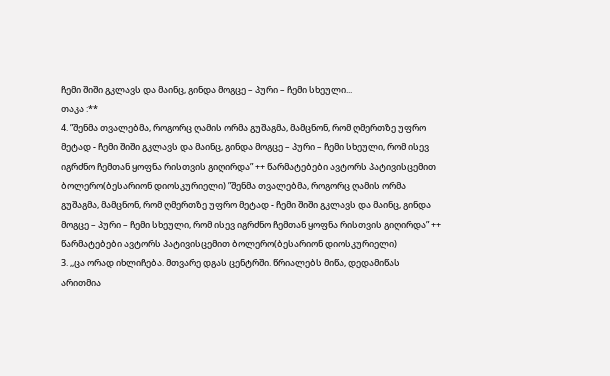ჩემი შიში გკლავს და მაინც, გინდა მოგცე – პური – ჩემი სხეული...
თაკა :**
4. ”შენმა თვალებმა, როგორც ღამის ორმა გუშაგმა, მამცნონ, რომ ღმერთზე უფრო მეტად - ჩემი შიში გკლავს და მაინც, გინდა მოგცე – პური – ჩემი სხეული, რომ ისევ იგრძნო ჩემთან ყოფნა რისთვის გიღირდა” ++ წარმატებები ავტორს პატივისცემით ბოლერო(ბესარიონ დიოსკურიელი) ”შენმა თვალებმა, როგორც ღამის ორმა გუშაგმა, მამცნონ, რომ ღმერთზე უფრო მეტად - ჩემი შიში გკლავს და მაინც, გინდა მოგცე – პური – ჩემი სხეული, რომ ისევ იგრძნო ჩემთან ყოფნა რისთვის გიღირდა” ++ წარმატებები ავტორს პატივისცემით ბოლერო(ბესარიონ დიოსკურიელი)
3. ,,ცა ორად იხლიჩება. მთვარე დგას ცენტრში. წრიალებს მიწა, დედამიწას არითმია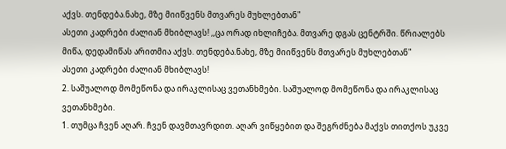აქვს. თენდება.ნახე, მზე მიიწვენს მთვარეს მუხლებთან"
ასეთი კადრები ძალიან მხიბლავს! ,,ცა ორად იხლიჩება. მთვარე დგას ცენტრში. წრიალებს მიწა, დედამიწას არითმია აქვს. თენდება.ნახე, მზე მიიწვენს მთვარეს მუხლებთან"
ასეთი კადრები ძალიან მხიბლავს!
2. საშუალოდ მომეწონა და ირაკლისაც ვეთანხმები. საშუალოდ მომეწონა და ირაკლისაც ვეთანხმები.
1. თუმცა ჩვენ აღარ. ჩვენ დავმთავრდით. აღარ ვიწყებით და შეგრძნება მაქვს თითქოს უკვე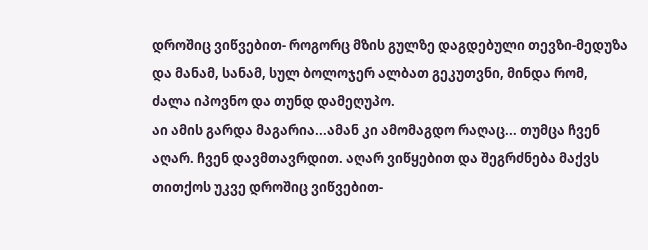დროშიც ვიწვებით- როგორც მზის გულზე დაგდებული თევზი-მედუზა და მანამ, სანამ, სულ ბოლოჯერ ალბათ გეკუთვნი, მინდა რომ, ძალა იპოვნო და თუნდ დამეღუპო.
აი ამის გარდა მაგარია...ამან კი ამომაგდო რაღაც... თუმცა ჩვენ აღარ. ჩვენ დავმთავრდით. აღარ ვიწყებით და შეგრძნება მაქვს თითქოს უკვე დროშიც ვიწვებით-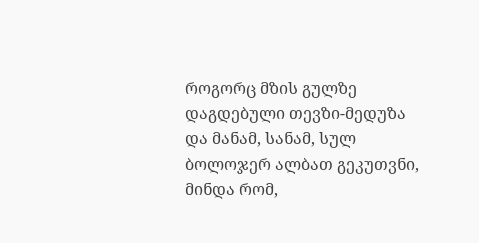როგორც მზის გულზე დაგდებული თევზი-მედუზა და მანამ, სანამ, სულ ბოლოჯერ ალბათ გეკუთვნი, მინდა რომ,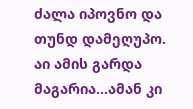ძალა იპოვნო და თუნდ დამეღუპო.
აი ამის გარდა მაგარია...ამან კი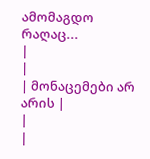ამომაგდო რაღაც...
|
|
| მონაცემები არ არის |
|
|